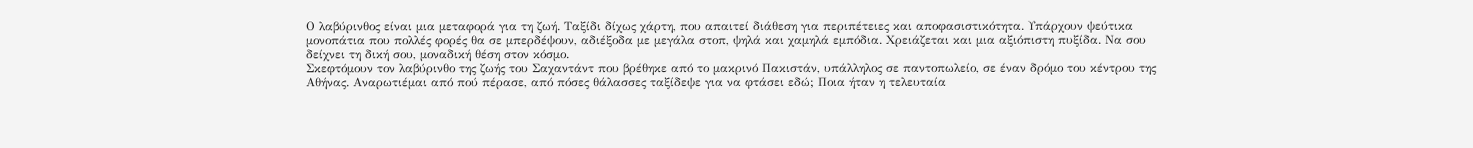Ο λαβύρινθος είναι μια μεταφορά για τη ζωή. Ταξίδι δίχως χάρτη, που απαιτεί διάθεση για περιπέτειες και αποφασιστικότητα. Υπάρχουν ψεύτικα μονοπάτια που πολλές φορές θα σε μπερδέψουν, αδιέξοδα με μεγάλα στοπ, ψηλά και χαμηλά εμπόδια. Χρειάζεται και μια αξιόπιστη πυξίδα. Να σου δείχνει τη δική σου, μοναδική θέση στον κόσμο.
Σκεφτόμουν τον λαβύρινθο της ζωής του Σαχαντάντ που βρέθηκε από το μακρινό Πακιστάν, υπάλληλος σε παντοπωλείο, σε έναν δρόμο του κέντρου της Αθήνας. Αναρωτιέμαι από πού πέρασε, από πόσες θάλασσες ταξίδεψε για να φτάσει εδώ; Ποια ήταν η τελευταία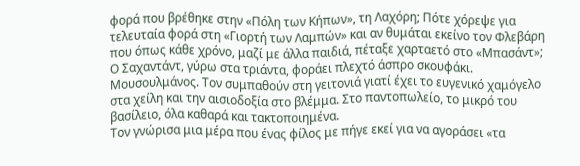φορά που βρέθηκε στην «Πόλη των Κήπων», τη Λαχόρη; Πότε χόρεψε για τελευταία φορά στη «Γιορτή των Λαμπών» και αν θυμάται εκείνο τον Φλεβάρη που όπως κάθε χρόνο, μαζί με άλλα παιδιά, πέταξε χαρταετό στο «Μπασάντ»;
Ο Σαχαντάντ, γύρω στα τριάντα, φοράει πλεχτό άσπρο σκουφάκι. Μουσουλμάνος. Τον συμπαθούν στη γειτονιά γιατί έχει το ευγενικό χαμόγελο στα χείλη και την αισιοδοξία στο βλέμμα. Στο παντοπωλείο, το μικρό του βασίλειο, όλα καθαρά και τακτοποιημένα.
Τον γνώρισα μια μέρα που ένας φίλος με πήγε εκεί για να αγοράσει «τα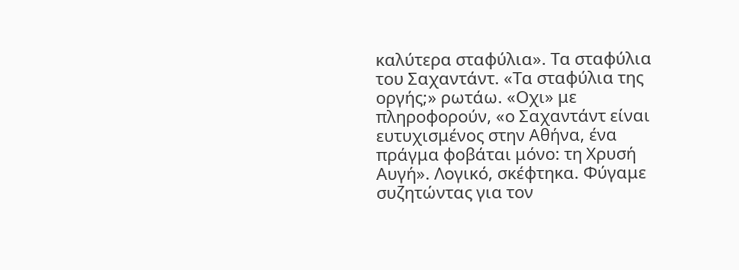καλύτερα σταφύλια». Τα σταφύλια του Σαχαντάντ. «Τα σταφύλια της οργής;» ρωτάω. «Οχι» με πληροφορούν, «ο Σαχαντάντ είναι ευτυχισμένος στην Αθήνα, ένα πράγμα φοβάται μόνο: τη Χρυσή Αυγή». Λογικό, σκέφτηκα. Φύγαμε συζητώντας για τον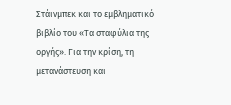Στάινμπεκ και το εμβληματικό βιβλίο του «Τα σταφύλια της οργής». Για την κρίση, τη μετανάστευση και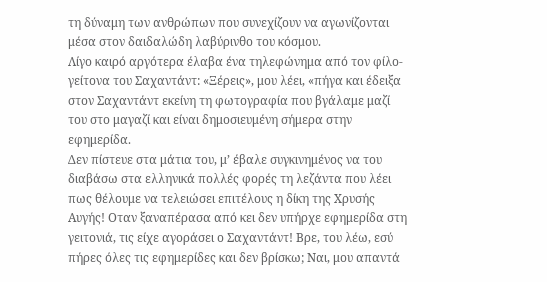τη δύναμη των ανθρώπων που συνεχίζουν να αγωνίζονται μέσα στον δαιδαλώδη λαβύρινθο του κόσμου.
Λίγο καιρό αργότερα έλαβα ένα τηλεφώνημα από τον φίλο-γείτονα του Σαχαντάντ: «Ξέρεις», μου λέει, «πήγα και έδειξα στον Σαχαντάντ εκείνη τη φωτογραφία που βγάλαμε μαζί του στο μαγαζί και είναι δημοσιευμένη σήμερα στην εφημερίδα.
Δεν πίστευε στα μάτια του, μ’ έβαλε συγκινημένος να του διαβάσω στα ελληνικά πολλές φορές τη λεζάντα που λέει πως θέλουμε να τελειώσει επιτέλους η δίκη της Χρυσής Αυγής! Οταν ξαναπέρασα από κει δεν υπήρχε εφημερίδα στη γειτονιά, τις είχε αγοράσει ο Σαχαντάντ! Βρε, του λέω, εσύ πήρες όλες τις εφημερίδες και δεν βρίσκω; Ναι, μου απαντά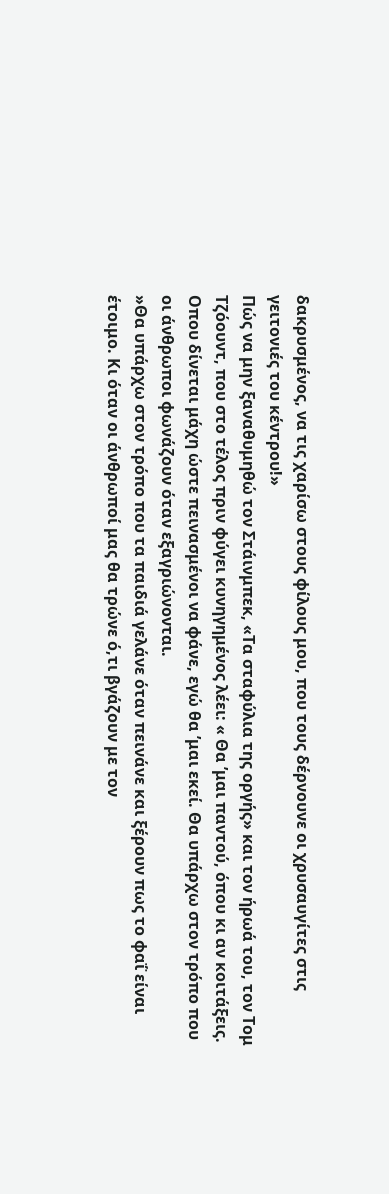δακρυσμένος, να τις χαρίσω στους φίλους μου, που τους δέρνουνε οι χρυσαυγίτες στις γειτονιές του κέντρου!»
Πώς να μην ξαναθυμηθώ τον Στάινμπεκ, «Τα σταφύλια της οργής» και τον ήρωά του, τον Τομ Τζόουντ, που στο τέλος πριν φύγει κυνηγημένος λέει: « Θα ’μαι παντού, όπου κι αν κοιτάξεις. Οπου δίνεται μάχη ώστε πεινασμένοι να φάνε, εγώ θα ’μαι εκεί. Θα υπάρχω στον τρόπο που οι άνθρωποι φωνάζουν όταν εξαγριώνονται.
»Θα υπάρχω στον τρόπο που τα παιδιά γελάνε όταν πεινάνε και ξέρουν πως το φαΐ είναι έτοιμο. Κι όταν οι άνθρωποί μας θα τρώνε ό,τι βγάζουν με τον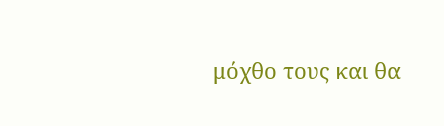μόχθο τους και θα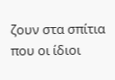ζουν στα σπίτια που οι ίδιοι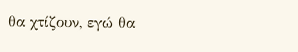θα χτίζουν, εγώ θα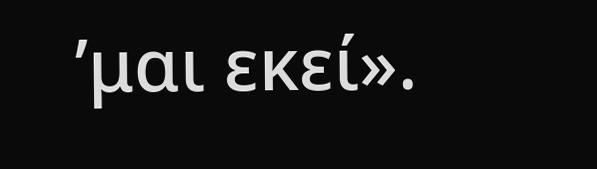’μαι εκεί».